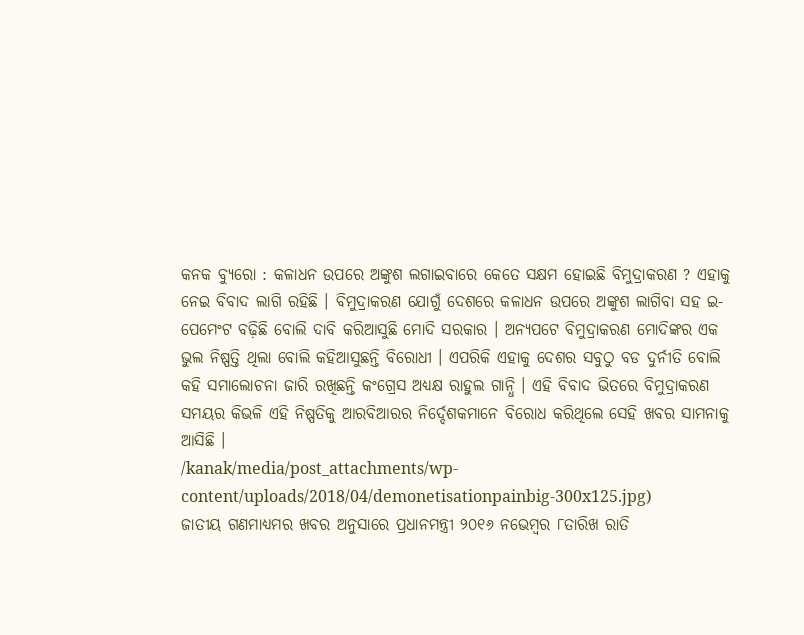କନକ ବ୍ୟୁରୋ : କଳାଧନ ଉପରେ ଅଙ୍କୁଶ ଲଗାଇବାରେ କେତେ ସକ୍ଷମ ହୋଇଛି ବିମୁଦ୍ରାକରଣ ? ଏହାକୁ ନେଇ ବିବାଦ ଲାଗି ରହିଛି । ବିମୁଦ୍ରାକରଣ ଯୋଗୁଁ ଦେଶରେ କଳାଧନ ଉପରେ ଅଙ୍କୁଶ ଲାଗିବା ସହ ଇ-ପେମେଂଟ ବଢ଼ିଛି ବୋଲି ଦାବି କରିଆସୁଛି ମୋଦି ସରକାର । ଅନ୍ୟପଟେ ବିମୁଦ୍ରାକରଣ ମୋଦିଙ୍କର ଏକ ଭୁଲ ନିଷ୍ପତ୍ତି ଥିଲା ବୋଲି କହିଆସୁଛନ୍ତି ବିରୋଧୀ । ଏପରିକି ଏହାକୁ ଦେଶର ସବୁଠୁ ବଡ ଦୁର୍ନୀତି ବୋଲି କହି ସମାଲୋଚନା ଜାରି ରଖିଛନ୍ତି କଂଗ୍ରେସ ଅଧ୍ୟକ୍ଷ ରାହୁଲ ଗାନ୍ଧି । ଏହି ବିବାଦ ଭିତରେ ବିମୁଦ୍ରାକରଣ ସମୟର କିଭଳି ଏହି ନିଷ୍ପତିକୁ ଆରବିଆରର ନିର୍ଦ୍ଦେଶକମାନେ ବିରୋଧ କରିଥିଲେ ସେହି ଖବର ସାମନାକୁ ଆସିଛି ।
/kanak/media/post_attachments/wp-content/uploads/2018/04/demonetisationpainbig-300x125.jpg)
ଜାତୀୟ ଗଣମାଧ୍ୟମର ଖବର ଅନୁସାରେ ପ୍ରଧାନମନ୍ତ୍ରୀ ୨୦୧୬ ନଭେମ୍ବର ୮ତାରିଖ ରାତି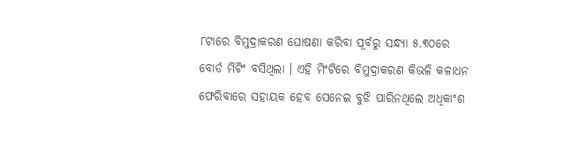୮ଟାରେ ବିମୁଦ୍ରାକରଣ ଘୋଷଣା କରିବା ପୂର୍ବରୁ ସନ୍ଧ୍ୟା ୫.୩୦ରେ ବୋର୍ଡ ମିଟିଂ ବସିଥିଲା । ଏହି ମିଂଟିରେ ବିମୁଦ୍ରାକରଣ କିଭଳି କଳାଧନ ଫେରିବାରେ ସହାୟକ ହେବ ସେନେଇ ବୁଝି ପାରିନଥିଲେ ଅଧିକାଂଶ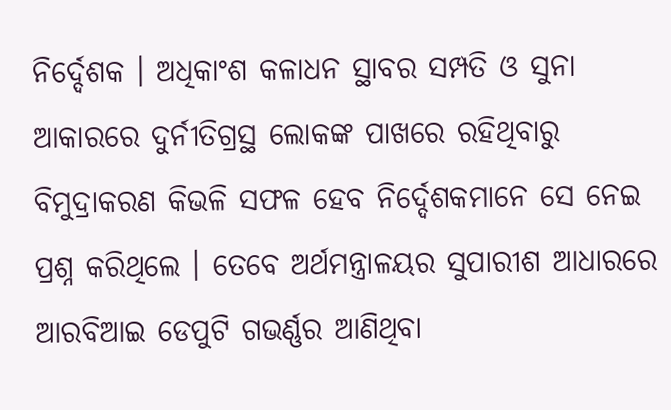ନିର୍ଦ୍ଦେଶକ । ଅଧିକାଂଶ କଳାଧନ ସ୍ଥାବର ସମ୍ପତି ଓ ସୁନା ଆକାରରେ ଦୁର୍ନୀତିଗ୍ରସ୍ଥ ଲୋକଙ୍କ ପାଖରେ ରହିଥିବାରୁ ବିମୁଦ୍ରାକରଣ କିଭଳି ସଫଳ ହେବ ନିର୍ଦ୍ଦେଶକମାନେ ସେ ନେଇ ପ୍ରଶ୍ନ କରିଥିଲେ । ତେବେ ଅର୍ଥମନ୍ତ୍ରାଳୟର ସୁପାରୀଶ ଆଧାରରେ ଆରବିଆଇ ଡେପୁଟି ଗଭର୍ଣ୍ଣର ଆଣିଥିବା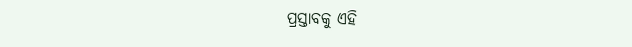ପ୍ରସ୍ତାବକୁ ଏହି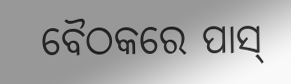ବୈଠକରେ ପାସ୍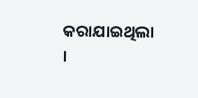କରାଯାଇଥିଲା ।